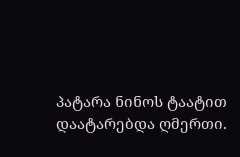პატარა ნინოს ტაატით დაატარებდა ღმერთი.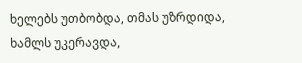ხელებს უთბობდა, თმას უზრდიდა, ხამლს უკერავდა,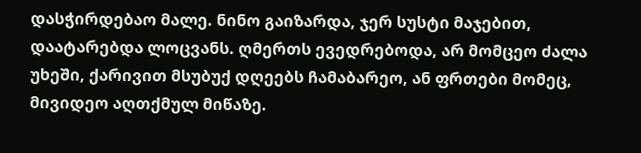დასჭირდებაო მალე. ნინო გაიზარდა, ჯერ სუსტი მაჯებით, დაატარებდა ლოცვანს. ღმერთს ევედრებოდა, არ მომცეო ძალა უხეში, ქარივით მსუბუქ დღეებს ჩამაბარეო, ან ფრთები მომეც, მივიდეო აღთქმულ მიწაზე.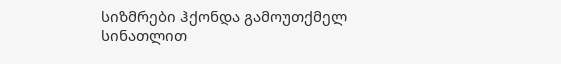სიზმრები ჰქონდა გამოუთქმელ სინათლით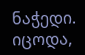ნაჭედი. იცოდა,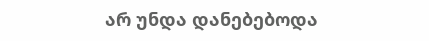არ უნდა დანებებოდა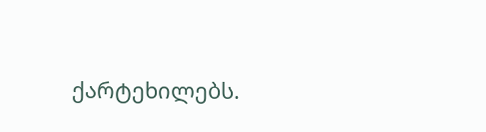ქარტეხილებს.